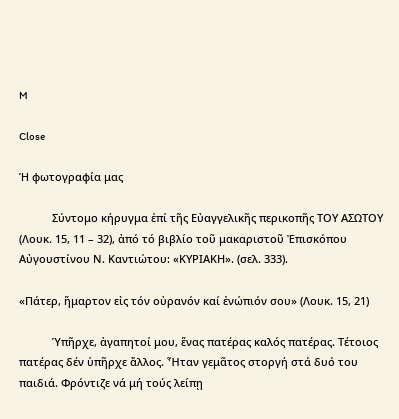M

Close

Ἡ φωτογραφία μας

           Σύντομο κήρυγμα ἐπί τῆς Εὐαγγελικῆς περικοπῆς ΤΟΥ ΑΣΩΤΟΥ (Λουκ. 15, 11 – 32), ἀπό τό βιβλίο τοῦ μακαριστοῦ Ἐπισκόπου Αὐγουστίνου Ν. Καντιώτου: «ΚΥΡΙΑΚΗ». (σελ. 333).

«Πάτερ, ἥμαρτον εἰς τόν οὐρανόν καί ἐνώπιόν σου» (Λουκ. 15, 21)

           Ὑπῆρχε, ἀγαπητοί μου, ἕνας πατέρας καλός πατέρας. Τέτοιος πατέρας δέν ὑπῆρχε ἄλλος. Ἦταν γεμᾶτος στοργή στά δυό του παιδιά. Φρόντιζε νά μή τούς λείπῃ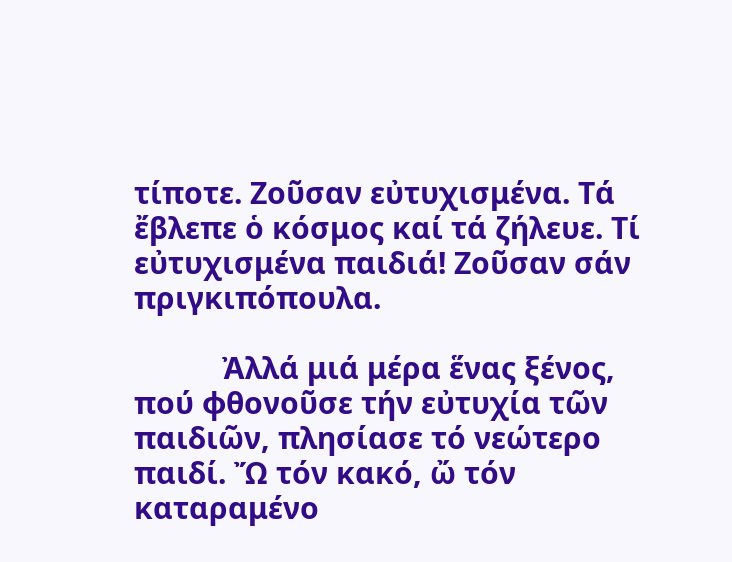τίποτε. Ζοῦσαν εὐτυχισμένα. Τά ἔβλεπε ὁ κόσμος καί τά ζήλευε. Τί εὐτυχισμένα παιδιά! Ζοῦσαν σάν πριγκιπόπουλα.

           Ἀλλά μιά μέρα ἕνας ξένος, πού φθονοῦσε τήν εὐτυχία τῶν παιδιῶν, πλησίασε τό νεώτερο παιδί. Ὤ τόν κακό, ὤ τόν καταραμένο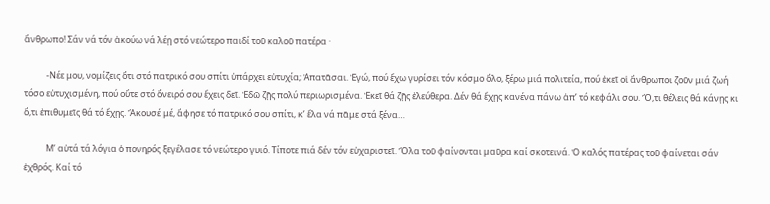ἄνθρωπο! Σάν νά τόν ἀκούω νά λέῃ στό νεώτερο παιδί τοῦ καλοῦ πατέρα ·

           -Νέε μου, νομίζεις ὅτι στό πατρικό σου σπίτι ὑπάρχει εὐτυχία; Ἀπατᾶσαι. Ἐγώ, πού ἔχω γυρίσει τόν κόσμο ὅλο, ξέρω μιά πολιτεία, πού ἐκεῖ οἱ ἄνθρωποι ζοῦν μιά ζωή τόσο εὐτυχισμένη, πού οὔτε στό ὄνειρό σου ἔχεις δεῖ. Ἐδῶ ζῇς πολύ περιωρισμένα. Ἐκεῖ θά ζῇς ἐλεύθερα. Δέν θά ἔχῃς κανένα πάνω ἀπ’ τό κεφάλι σου. Ὅ,τι θέλεις θά κάνῃς κι ὅ,τι ἐπιθυμεῖς θά τό ἔχῃς. Ἄκουσέ μέ, ἄφησε τό πατρικό σου σπίτι, κ’ ἔλα νά πᾶμε στά ξένα…

           Μ’ αὐτά τά λόγια ὁ πονηρός ξεγέλασε τό νεώτερο γυιό. Τίποτε πιά δέν τόν εὐχαριστεῖ. Ὅλα τοῦ φαίνονται μαῦρα καί σκοτεινά. Ὁ καλός πατέρας τοῦ φαίνεται σάν ἐχθρός. Καί τό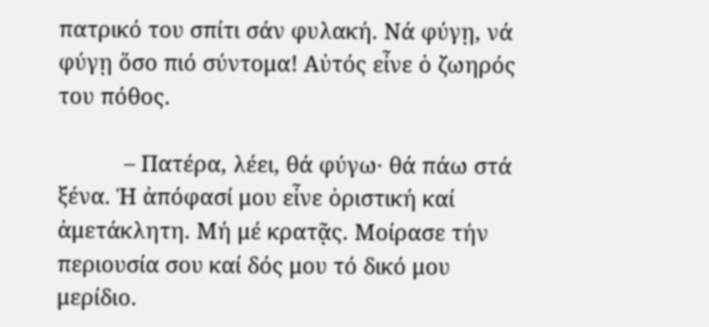πατρικό του σπίτι σάν φυλακή. Νά φύγῃ, νά φύγῃ ὅσο πιό σύντομα! Αὐτός εἶνε ὁ ζωηρός του πόθος.

           – Πατέρα, λέει, θά φύγω· θά πάω στά ξένα. Ἡ ἀπόφασί μου εἶνε ὁριστική καί ἀμετάκλητη. Μή μέ κρατᾷς. Μοίρασε τήν περιουσία σου καί δός μου τό δικό μου μερίδιο.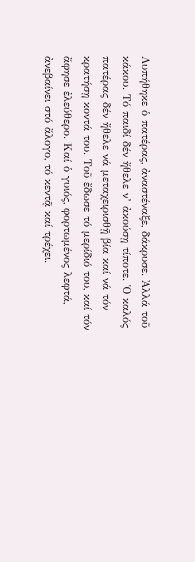Λυπήθηκε ὁ πατέρας, ἀναστέναξε, δάκρυσε. Ἀλλά τοῦ κάκου. Τό παιδί δέν ἤθελε ν’ ἀκούσῃ τίποτε. Ὁ καλός πατέρας δέν ἤθελε νά μεταχειρισθῇ βία καί νά τόν κρατήσῃ κοντά του. Τοῦ ἔδωσε τό μερίδιό του, καί τόν ἄφησε ἐλεύθερο. Καί ὁ γυιός, φορτωμένος λεφτά, ἀνεβαίνει στό ἄλογο, τό κεντᾷ καί τρέχει.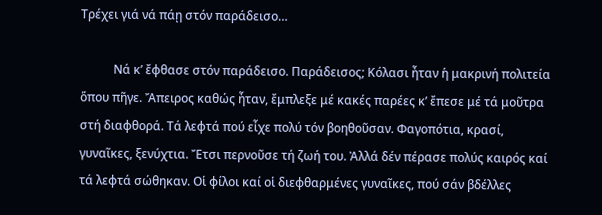Τρέχει γιά νά πάῃ στόν παράδεισο…

           Νά κ’ ἔφθασε στόν παράδεισο. Παράδεισος; Κόλασι ἦταν ἡ μακρινή πολιτεία ὅπου πῆγε. Ἄπειρος καθώς ἦταν, ἔμπλεξε μέ κακές παρέες κ’ ἔπεσε μέ τά μοῦτρα στή διαφθορά. Τά λεφτά πού εἶχε πολύ τόν βοηθοῦσαν. Φαγοπότια, κρασί, γυναῖκες, ξενύχτια. Ἔτσι περνοῦσε τή ζωή του. Ἀλλά δέν πέρασε πολύς καιρός καί τά λεφτά σώθηκαν. Οἱ φίλοι καί οἱ διεφθαρμένες γυναῖκες, πού σάν βδέλλες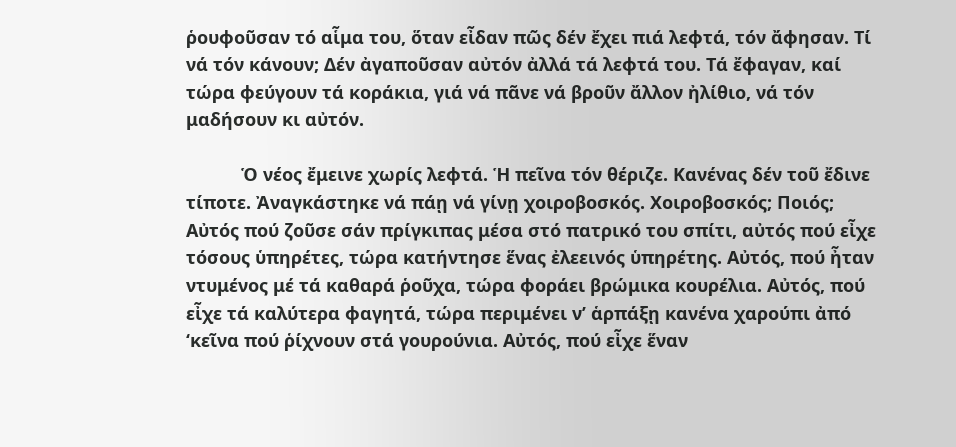ῥουφοῦσαν τό αἷμα του, ὅταν εἶδαν πῶς δέν ἔχει πιά λεφτά, τόν ἄφησαν. Τί νά τόν κάνουν; Δέν ἀγαποῦσαν αὐτόν ἀλλά τά λεφτά του. Τά ἔφαγαν, καί τώρα φεύγουν τά κοράκια, γιά νά πᾶνε νά βροῦν ἄλλον ἠλίθιο, νά τόν μαδήσουν κι αὐτόν.

           Ὁ νέος ἔμεινε χωρίς λεφτά. Ἡ πεῖνα τόν θέριζε. Κανένας δέν τοῦ ἔδινε τίποτε. Ἀναγκάστηκε νά πάῃ νά γίνῃ χοιροβοσκός. Χοιροβοσκός; Ποιός; Αὐτός πού ζοῦσε σάν πρίγκιπας μέσα στό πατρικό του σπίτι, αὐτός πού εἶχε τόσους ὑπηρέτες, τώρα κατήντησε ἕνας ἐλεεινός ὑπηρέτης. Αὐτός, πού ἦταν ντυμένος μέ τά καθαρά ῥοῦχα, τώρα φοράει βρώμικα κουρέλια. Αὐτός, πού εἶχε τά καλύτερα φαγητά, τώρα περιμένει ν’ ἁρπάξῃ κανένα χαρούπι ἀπό ‘κεῖνα πού ῥίχνουν στά γουρούνια. Αὐτός, πού εἶχε ἕναν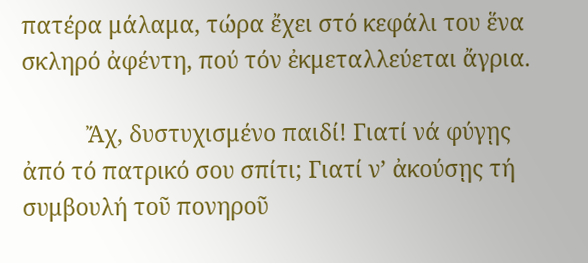πατέρα μάλαμα, τώρα ἔχει στό κεφάλι του ἕνα σκληρό ἀφέντη, πού τόν ἐκμεταλλεύεται ἄγρια.

           Ἄχ, δυστυχισμένο παιδί! Γιατί νά φύγῃς ἀπό τό πατρικό σου σπίτι; Γιατί ν’ ἀκούσῃς τή συμβουλή τοῦ πονηροῦ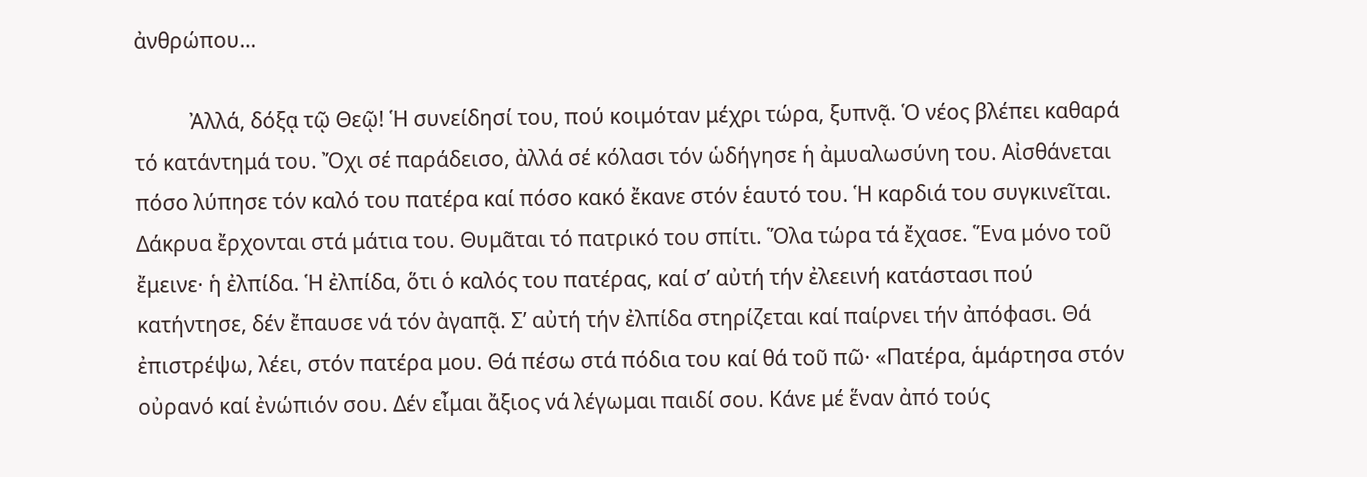ἀνθρώπου…

           Ἀλλά, δόξᾳ τῷ Θεῷ! Ἡ συνείδησί του, πού κοιμόταν μέχρι τώρα, ξυπνᾷ. Ὁ νέος βλέπει καθαρά τό κατάντημά του. Ὄχι σέ παράδεισο, ἀλλά σέ κόλασι τόν ὡδήγησε ἡ ἀμυαλωσύνη του. Αἰσθάνεται πόσο λύπησε τόν καλό του πατέρα καί πόσο κακό ἔκανε στόν ἑαυτό του. Ἡ καρδιά του συγκινεῖται. Δάκρυα ἔρχονται στά μάτια του. Θυμᾶται τό πατρικό του σπίτι. Ὅλα τώρα τά ἔχασε. Ἕνα μόνο τοῦ ἔμεινε· ἡ ἐλπίδα. Ἡ ἐλπίδα, ὅτι ὁ καλός του πατέρας, καί σ’ αὐτή τήν ἐλεεινή κατάστασι πού κατήντησε, δέν ἔπαυσε νά τόν ἀγαπᾷ. Σ’ αὐτή τήν ἐλπίδα στηρίζεται καί παίρνει τήν ἀπόφασι. Θά ἐπιστρέψω, λέει, στόν πατέρα μου. Θά πέσω στά πόδια του καί θά τοῦ πῶ· «Πατέρα, ἁμάρτησα στόν οὐρανό καί ἐνώπιόν σου. Δέν εἶμαι ἄξιος νά λέγωμαι παιδί σου. Κάνε μέ ἕναν ἀπό τούς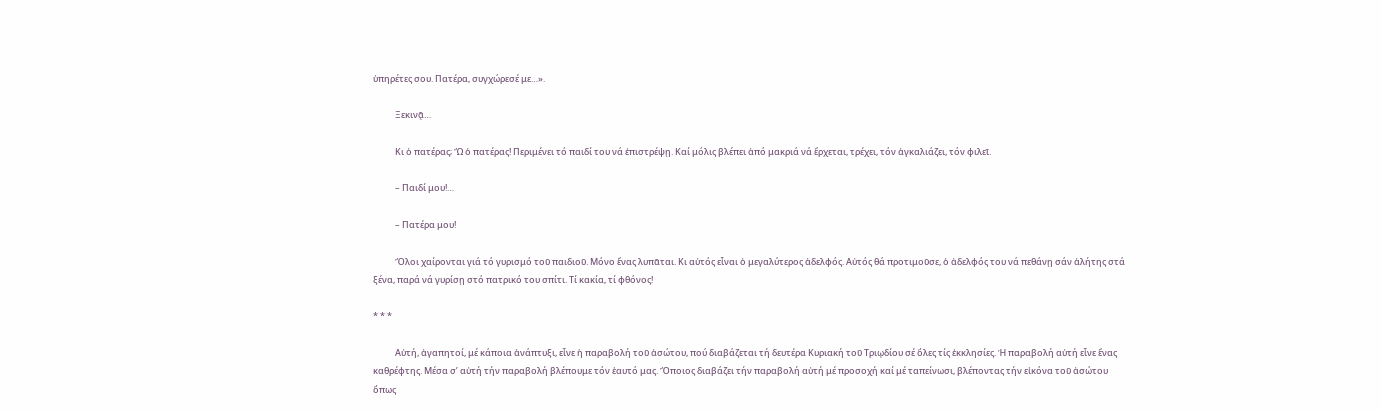ὑπηρέτες σου. Πατέρα, συγχώρεσέ με…».

           Ξεκινᾷ…

           Κι ὁ πατέρας; Ὤ ὁ πατέρας! Περιμένει τό παιδί του νά ἐπιστρέψῃ. Καί μόλις βλέπει ἀπό μακριά νά ἔρχεται, τρέχει, τόν ἀγκαλιάζει, τόν φιλεῖ.

           – Παιδί μου!…

           – Πατέρα μου!

           Ὅλοι χαίρονται γιά τό γυρισμό τοῦ παιδιοῦ. Μόνο ἕνας λυπᾶται. Κι αὐτός εἶναι ὁ μεγαλύτερος ἀδελφός. Αὐτός θά προτιμοῦσε, ὁ ἀδελφός του νά πεθάνῃ σάν ἀλήτης στά ξένα, παρά νά γυρίσῃ στό πατρικό του σπίτι. Τί κακία, τί φθόνος!

* * *

           Αὐτή, ἀγαπητοί, μέ κάποια ἀνάπτυξι, εἶνε ἡ παραβολή τοῦ ἀσώτου, πού διαβάζεται τή δευτέρα Κυριακή τοῦ Τριῳδίου σέ ὅλες τίς ἐκκλησίες. Ἡ παραβολή αὐτή εἶνε ἕνας καθρέφτης. Μέσα σ’ αὐτή τήν παραβολή βλέπουμε τόν ἑαυτό μας. Ὅποιος διαβάζει τήν παραβολή αὐτή μέ προσοχή καί μέ ταπείνωσι, βλέποντας τήν εἰκόνα τοῦ ἀσώτου ὅπως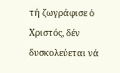τή ζωγράφισε ὁ Χριστός, δέν δυσκολεύεται νά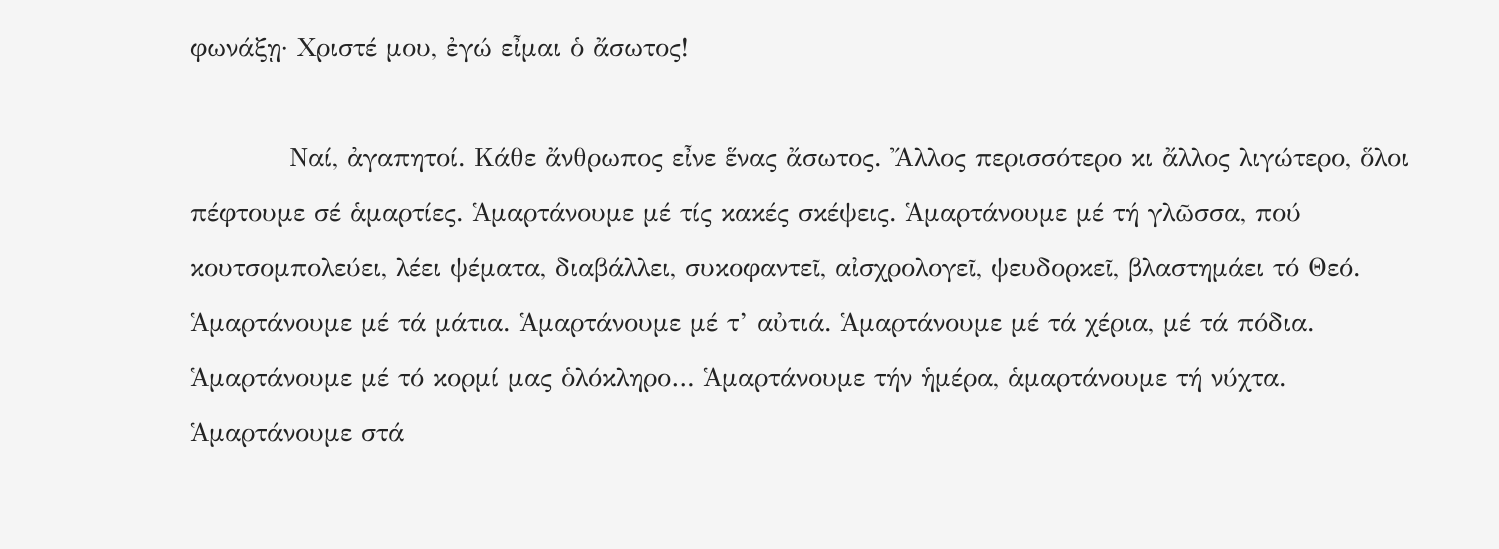φωνάξῃ· Χριστέ μου, ἐγώ εἶμαι ὁ ἄσωτος!

           Ναί, ἀγαπητοί. Κάθε ἄνθρωπος εἶνε ἕνας ἄσωτος. Ἄλλος περισσότερο κι ἄλλος λιγώτερο, ὅλοι πέφτουμε σέ ἁμαρτίες. Ἁμαρτάνουμε μέ τίς κακές σκέψεις. Ἁμαρτάνουμε μέ τή γλῶσσα, πού κουτσομπολεύει, λέει ψέματα, διαβάλλει, συκοφαντεῖ, αἰσχρολογεῖ, ψευδορκεῖ, βλαστημάει τό Θεό. Ἁμαρτάνουμε μέ τά μάτια. Ἁμαρτάνουμε μέ τ’ αὐτιά. Ἁμαρτάνουμε μέ τά χέρια, μέ τά πόδια. Ἁμαρτάνουμε μέ τό κορμί μας ὁλόκληρο… Ἁμαρτάνουμε τήν ἡμέρα, ἁμαρτάνουμε τή νύχτα. Ἁμαρτάνουμε στά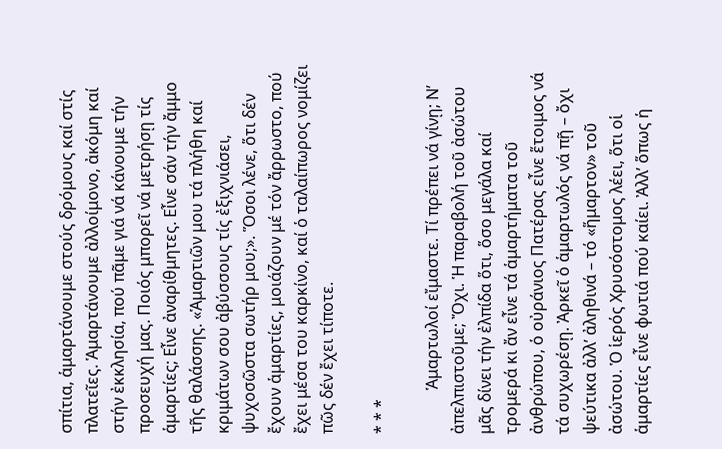σπίτια, ἁμαρτάνουμε στούς δρόμους καί στίς πλατεῖες. Ἁμαρτάνουμε ἀλλοίμονο, ἀκόμη καί στήν ἐκκλησία, πού πᾶμε γιά νά κάνουμε τήν προσευχή μας. Ποιός μπορεῖ νά μετρήσῃ τίς ἁμαρτίες; Εἶνε ἀναρίθμητες. Εἶνε σάν τήν ἄμμο τῆς θαλάσσης. «Ἁμαρτιῶν μου τά πλήθη καί κριμάτων σου ἀβύσσους τίς ἐξιχνιάσει, ψυχοσῶστα σωτήρ μου;». Ὅσοι λένε, ὅτι δέν ἔχουν ἁμαρτίες, μοιάζουν μέ τόν ἄρρωστο, πού ἔχει μέσα του καρκίνο, καί ὁ ταλαίπωρος νομίζει πῶς δέν ἔχει τίποτε.

* * *

           Ἁμαρτωλοί εἴμαστε. Τί πρέπει νά γίνῃ; Ν’ ἀπελπιστοῦμε; Ὄχι. Ἡ παραβολή τοῦ ἀσώτου μᾶς δίνει τήν ἐλπίδα ὅτι, ὅσο μεγάλα καί τρομερά κι ἄν εἶνε τά ἁμαρτήματα τοῦ ἀνθρώπου, ὁ οὐράνιος Πατέρας εἶνε ἕτοιμος νά τά συχωρέσῃ. Ἀρκεῖ ὁ ἁμαρτωλός νά πῇ – ὄχι ψεύτικα ἀλλ’ ἀληθινά – τό «ἥμαρτον» τοῦ ἀσώτου. Ὁ ἱερός Χρυσόστομος λέει, ὅτι οἱ ἁμαρτίες εἶνε φωτιά πού καίει. Ἀλλ’ ὅπως ἡ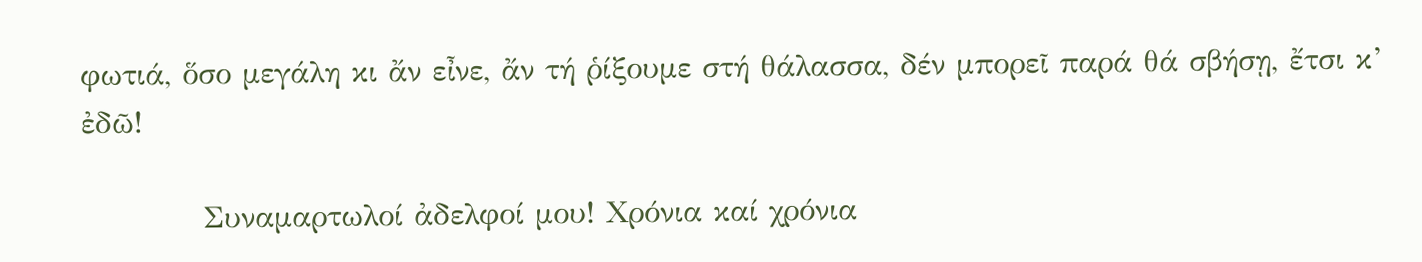φωτιά, ὅσο μεγάλη κι ἄν εἶνε, ἄν τή ῥίξουμε στή θάλασσα, δέν μπορεῖ παρά θά σβήσῃ, ἔτσι κ’ ἐδῶ!

           Συναμαρτωλοί ἀδελφοί μου! Χρόνια καί χρόνια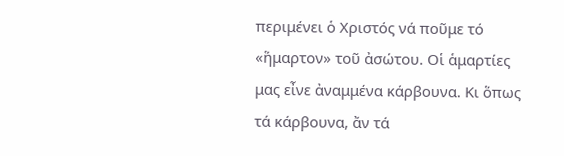περιμένει ὁ Χριστός νά ποῦμε τό «ἥμαρτον» τοῦ ἀσώτου. Οἱ ἁμαρτίες μας εἶνε ἀναμμένα κάρβουνα. Κι ὅπως τά κάρβουνα, ἄν τά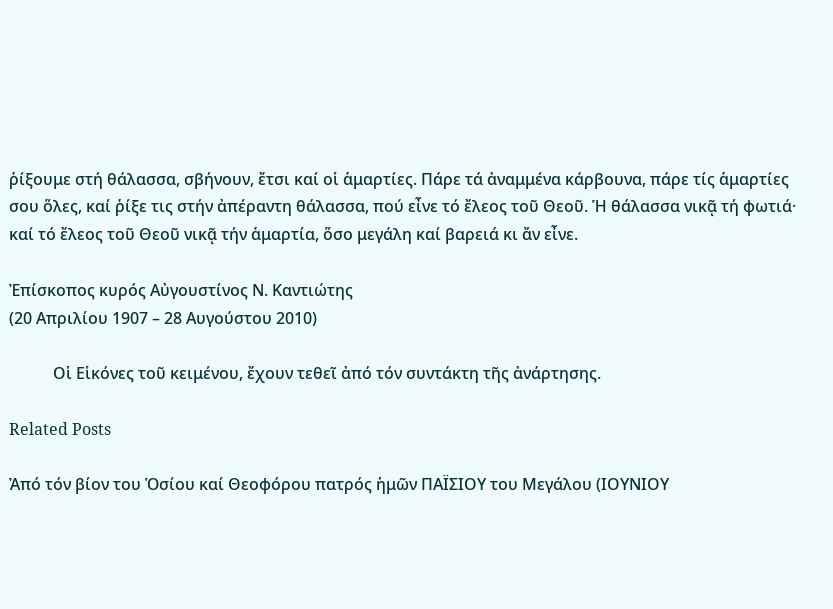ῥίξουμε στή θάλασσα, σβήνουν, ἔτσι καί οἱ ἁμαρτίες. Πάρε τά ἀναμμένα κάρβουνα, πάρε τίς ἁμαρτίες σου ὅλες, καί ῥίξε τις στήν ἀπέραντη θάλασσα, πού εἶνε τό ἔλεος τοῦ Θεοῦ. Ἡ θάλασσα νικᾷ τή φωτιά· καί τό ἔλεος τοῦ Θεοῦ νικᾷ τήν ἁμαρτία, ὅσο μεγάλη καί βαρειά κι ἄν εἶνε.

Ἐπίσκοπος κυρός Αὐγουστίνος Ν. Καντιώτης
(20 Απριλίου 1907 – 28 Αυγούστου 2010)

           Οἱ Εἱκόνες τοῦ κειμένου, ἔχουν τεθεῖ ἀπό τόν συντάκτη τῆς ἀνάρτησης.

Related Posts

Ἀπό τόν βίον του Ὁσίου καί Θεοφόρου πατρός ἡμῶν ΠΑΪΣΙΟΥ του Μεγάλου (ΙΟΥΝΙΟΥ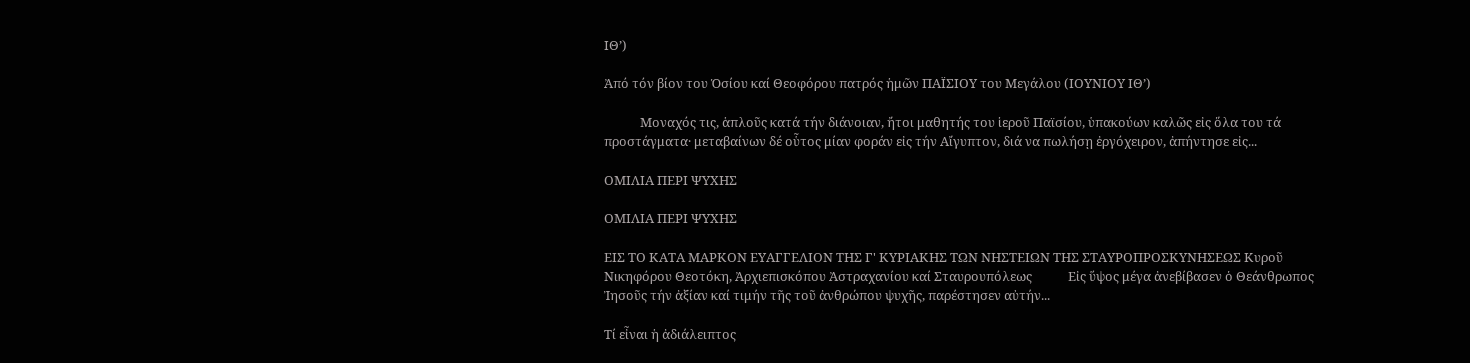ΙΘ’)

Ἀπό τόν βίον του Ὁσίου καί Θεοφόρου πατρός ἡμῶν ΠΑΪΣΙΟΥ του Μεγάλου (ΙΟΥΝΙΟΥ ΙΘ’)

            Μοναχός τις, ἁπλοῦς κατά τήν διάνοιαν, ἤτοι μαθητής του ἱεροῦ Παϊσίου, ὑπακούων καλῶς εἰς ὅλα του τά προστάγματα· μεταβαίνων δέ οὗτος μίαν φοράν εἰς τήν Αἴγυπτον, διά να πωλήσῃ ἐργόχειρον, ἀπήντησε εἰς...

ΟΜΙΛΙΑ ΠΕΡΙ ΨΥΧΗΣ

ΟΜΙΛΙΑ ΠΕΡΙ ΨΥΧΗΣ

ΕΙΣ ΤΟ ΚΑΤΑ ΜΑΡΚΟΝ ΕΥΑΓΓΕΛΙΟΝ ΤΗΣ Γ' ΚΥΡΙΑΚΗΣ ΤΩΝ ΝΗΣΤΕΙΩΝ ΤΗΣ ΣΤΑΥΡΟΠΡΟΣΚΥΝΗΣΕΩΣ Κυροῦ Νικηφόρου Θεοτόκη, Ἀρχιεπισκόπου Ἀστραχανίου καί Σταυρουπόλεως            Εἰς ὕψος μέγα ἀνεβίβασεν ὁ Θεάνθρωπος Ἰησοῦς τήν ἀξίαν καί τιμήν τῆς τοῦ ἀνθρώπου ψυχῆς, παρέστησεν αὐτήν...

Τί εἶναι ἡ ἀδιάλειπτος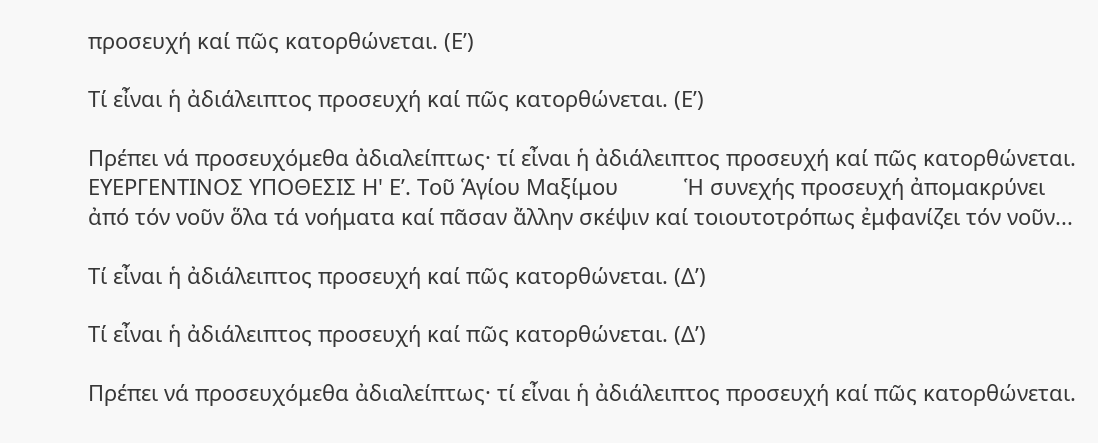προσευχή καί πῶς κατορθώνεται. (Ε’)

Τί εἶναι ἡ ἀδιάλειπτος προσευχή καί πῶς κατορθώνεται. (Ε’)

Πρέπει νά προσευχόμεθα ἀδιαλείπτως· τί εἶναι ἡ ἀδιάλειπτος προσευχή καί πῶς κατορθώνεται. ΕΥΕΡΓΕΝΤΙΝΟΣ ΥΠΟΘΕΣΙΣ Η' Ε’. Τοῦ Ἁγίου Μαξίμου           Ἡ συνεχής προσευχή ἀπομακρύνει ἀπό τόν νοῦν ὅλα τά νοήματα καί πᾶσαν ἄλλην σκέψιν καί τοιουτοτρόπως ἐμφανίζει τόν νοῦν...

Τί εἶναι ἡ ἀδιάλειπτος προσευχή καί πῶς κατορθώνεται. (Δ’)

Τί εἶναι ἡ ἀδιάλειπτος προσευχή καί πῶς κατορθώνεται. (Δ’)

Πρέπει νά προσευχόμεθα ἀδιαλείπτως· τί εἶναι ἡ ἀδιάλειπτος προσευχή καί πῶς κατορθώνεται.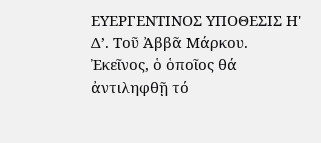ΕΥΕΡΓΕΝΤΙΝΟΣ ΥΠΟΘΕΣΙΣ Η' Δ’. Τοῦ Ἀββᾶ Μάρκου.           Ἐκεῖνος, ὁ ὁποῖος θά ἀντιληφθῇ τό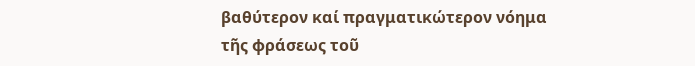βαθύτερον καί πραγματικώτερον νόημα τῆς φράσεως τοῦ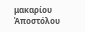μακαρίου Ἀποστόλου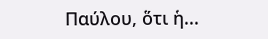Παύλου, ὅτι ἡ...